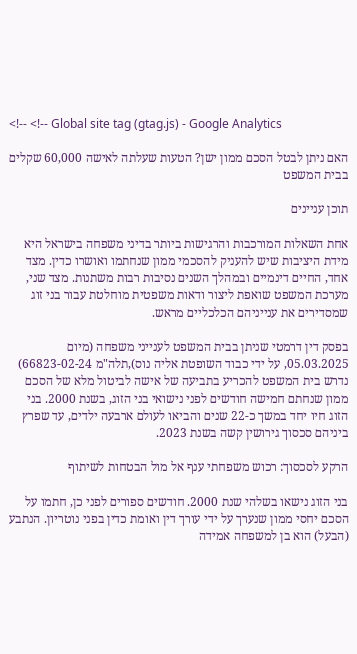<!-- <!-- Global site tag (gtag.js) - Google Analytics

האם ניתן לבטל הסכם ממון ישן? הטעות שעלתה לאישה 60,000 שקלים בבית המשפט

תוכן עניינים

אחת השאלות המורכבות והרגישות ביותר בדיני משפחה בישראל היא מידת היציבות שיש להעניק להסכמי ממון שנחתמו ואושרו כדין. מצד אחד, החיים דינמיים ובמהלך השנים נסיבות רבות משתנות. מצד שני, מערכת המשפט שואפת ליצור ודאות משפטית מוחלטת עבור בני זוג שמסדירים את ענייניהם הכלכליים מראש.

בפסק דין דרמטי שניתן בבית המשפט לענייני משפחה (מיום 05.03.2025, על ידי כבוד השופטת אליה נוס),תלה"מ 66823-02-24) נדרש בית המשפט להכריע בתביעה של אישה לביטול מלא של הסכם ממון שנחתם חמישה חודשים לפני נישואי בני הזוג, בשנת 2000. בני הזוג חיו יחד במשך כ-22 שנים והביאו לעולם ארבעה ילדים, עד שפרץ ביניהם סכסוך גירושין קשה בשנת 2023.

הרקע לסכסוך: רכוש משפחתי ענף אל מול הבטחות לשיתוף

בני הזוג נישאו בשלהי שנת 2000. חודשים ספורים לפני כן, חתמו על הסכם יחסי ממון שנערך על ידי עורך דין ואומת כדין בפני נוטריון. הנתבע (הבעל) הוא בן למשפחה אמידה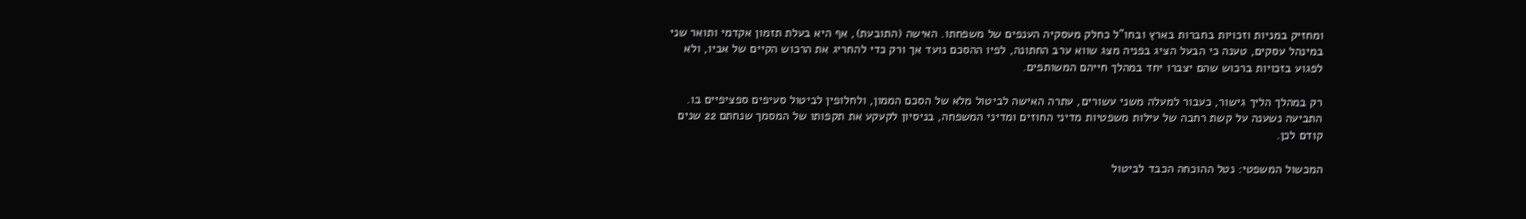ומחזיק במניות וזכויות בחברות בארץ ובחו"ל כחלק מעסקיה הענפים של משפחתו. האישה (התובעת), אף היא בעלת תזמון אקדמי ותואר שני במינהל עסקים, טענה כי הבעל הציג בפניה מצג שווא ערב החתונה, לפיו ההסכם נועד אך ורק כדי להחריג את הרכוש הקיים של אביו, ולא לפגוע בזכויות ברכוש שהם יצברו יחד במהלך חייהם המשותפים.

רק במהלך הליך גישור, כעבור למעלה משני עשורים, עתרה האישה לביטול מלא של הסכם הממון, ולחלופין לביטול סעיפים ספציפיים בו. התביעה נשענה על קשת רחבה של עילות משפטיות מדיני החוזים ומדיני המשפחה, בניסיון לקעקע את תקפותו של המסמך שנחתם 22 שנים קודם לכן.

המכשול המשפטי: נטל ההוכחה הכבד לביטול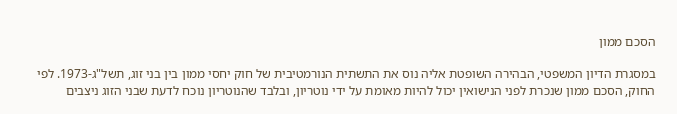הסכם ממון

במסגרת הדיון המשפטי, הבהירה השופטת אליה נוס את התשתית הנורמטיבית של חוק יחסי ממון בין בני זוג, תשל"ג-1973. לפי החוק, הסכם ממון שנכרת לפני הנישואין יכול להיות מאומת על ידי נוטריון, ובלבד שהנוטריון נוכח לדעת שבני הזוג ניצבים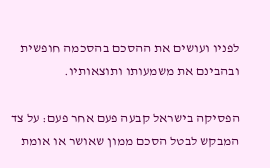לפניו ועושים את ההסכם בהסכמה חופשית ובהבינם את משמעותו ותוצאותיו.

הפסיקה בישראל קבעה פעם אחר פעם: על צד המבקש לבטל הסכם ממון שאושר או אומת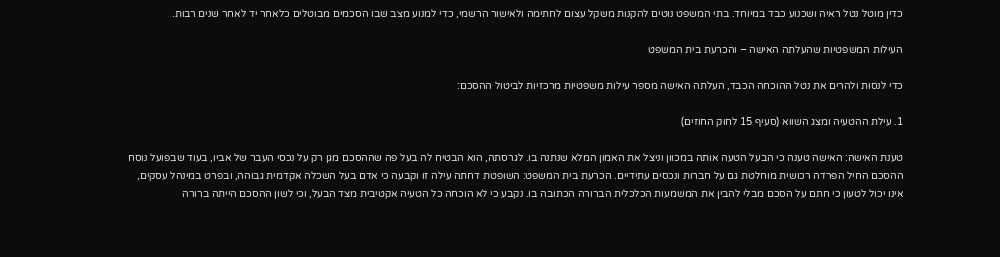כדין מוטל נטל ראיה ושכנוע כבד במיוחד. בתי המשפט נוטים להקנות משקל עצום לחתימה ולאישור הרשמי, כדי למנוע מצב שבו הסכמים מבוטלים כלאחר יד לאחר שנים רבות.

העילות המשפטיות שהעלתה האישה – והכרעת בית המשפט

כדי לנסות ולהרים את נטל ההוכחה הכבד, העלתה האישה מספר עילות משפטיות מרכזיות לביטול ההסכם:

1. עילת ההטעיה ומצג השווא (סעיף 15 לחוק החוזים)

טענת האישה: האישה טענה כי הבעל הטעה אותה במכוון וניצל את האמון המלא שנתנה בו. לגרסתה, הוא הבטיח לה בעל פה שההסכם מגן רק על נכסי העבר של אביו, בעוד שבפועל נוסח ההסכם החיל הפרדה רכושית מוחלטת גם על חברות ונכסים עתידיים. הכרעת בית המשפט: השופטת דחתה עילה זו וקבעה כי אדם בעל השכלה אקדמית גבוהה, ובפרט במינהל עסקים, אינו יכול לטעון כי חתם על הסכם מבלי להבין את המשמעות הכלכלית הברורה הכתובה בו. נקבע כי לא הוכחה כל הטעיה אקטיבית מצד הבעל, וכי לשון ההסכם הייתה ברורה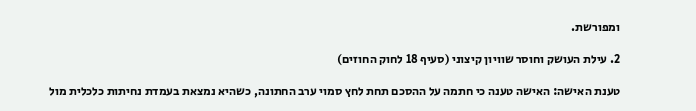ומפורשת.

2. עילת העושק וחוסר שוויון קיצוני (סעיף 18 לחוק החוזים)

טענת האישה: האישה טענה כי חתמה על ההסכם תחת לחץ סמוי ערב החתונה, כשהיא נמצאת בעמדת נחיתות כלכלית מול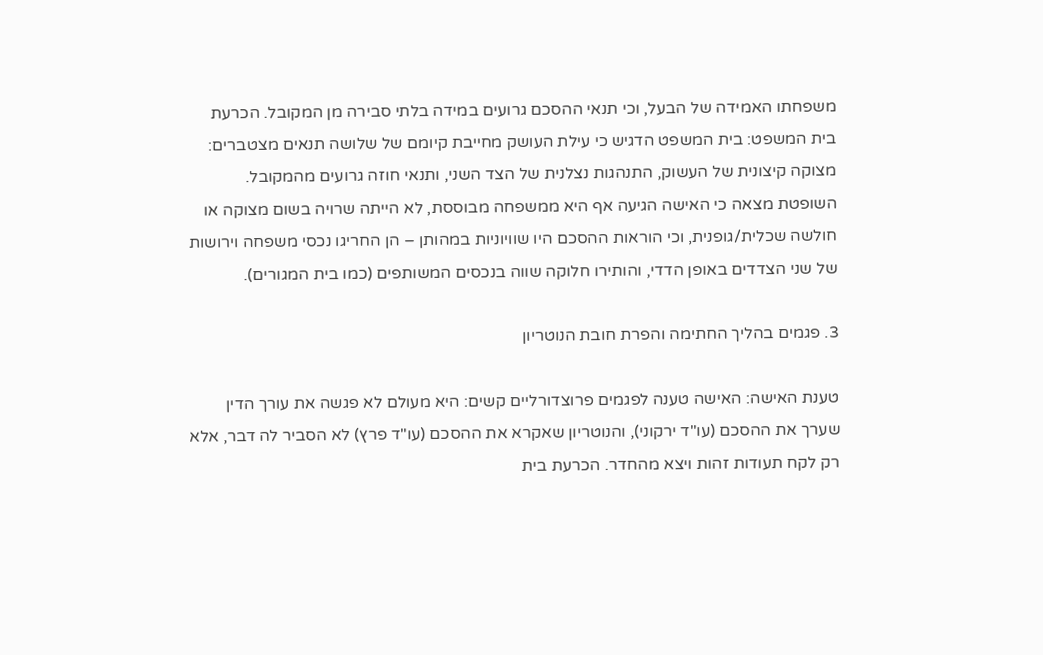משפחתו האמידה של הבעל, וכי תנאי ההסכם גרועים במידה בלתי סבירה מן המקובל. הכרעת בית המשפט: בית המשפט הדגיש כי עילת העושק מחייבת קיומם של שלושה תנאים מצטברים: מצוקה קיצונית של העשוק, התנהגות נצלנית של הצד השני, ותנאי חוזה גרועים מהמקובל. השופטת מצאה כי האישה הגיעה אף היא ממשפחה מבוססת, לא הייתה שרויה בשום מצוקה או חולשה שכלית/גופנית, וכי הוראות ההסכם היו שוויוניות במהותן – הן החריגו נכסי משפחה וירושות של שני הצדדים באופן הדדי, והותירו חלוקה שווה בנכסים המשותפים (כמו בית המגורים).

3. פגמים בהליך החתימה והפרת חובת הנוטריון

טענת האישה: האישה טענה לפגמים פרוצדורליים קשים: היא מעולם לא פגשה את עורך הדין שערך את ההסכם (עו"ד ירקוני), והנוטריון שאקרא את ההסכם (עו"ד פרץ) לא הסביר לה דבר, אלא רק לקח תעודות זהות ויצא מהחדר. הכרעת בית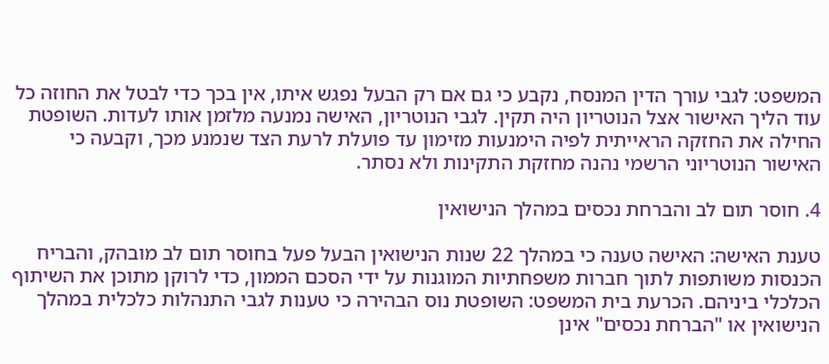המשפט: לגבי עורך הדין המנסח, נקבע כי גם אם רק הבעל נפגש איתו, אין בכך כדי לבטל את החוזה כל עוד הליך האישור אצל הנוטריון היה תקין. לגבי הנוטריון, האישה נמנעה מלזמן אותו לעדות. השופטת החילה את החזקה הראייתית לפיה הימנעות מזימון עד פועלת לרעת הצד שנמנע מכך, וקבעה כי האישור הנוטריוני הרשמי נהנה מחזקת התקינות ולא נסתר.

4. חוסר תום לב והברחת נכסים במהלך הנישואין

טענת האישה: האישה טענה כי במהלך 22 שנות הנישואין הבעל פעל בחוסר תום לב מובהק, והבריח הכנסות משותפות לתוך חברות משפחתיות המוגנות על ידי הסכם הממון, כדי לרוקן מתוכן את השיתוף הכלכלי ביניהם. הכרעת בית המשפט: השופטת נוס הבהירה כי טענות לגבי התנהלות כלכלית במהלך הנישואין או "הברחת נכסים" אינן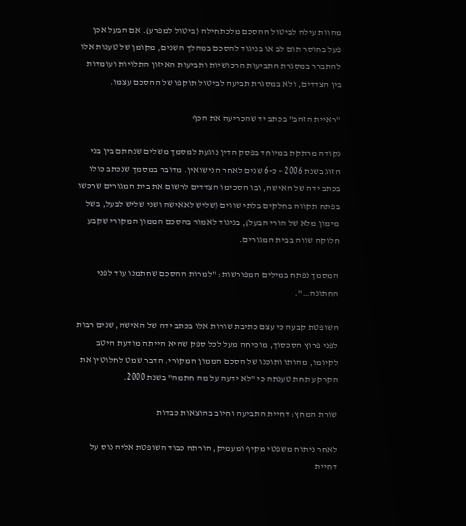מהוות עילה לביטול ההסכם מלכתחילה (ביטול למפרע). אם הבעל אכן פעל בחוסר תום לב או בניגוד להסכם במהלך השנים, מקומן של טענות אלו להתברר במסגרת התביעות הרכושיות ותביעות האיזון התלויות ועומדות בין הצדדים, ולא במסגרת תביעה לביטול תוקפו של ההסכם עצמו.

"ראיית הזהב" בכתב יד שהכריעה את הכף

נקודה מרתקת במיוחד בפסק הדין נוגעת למסמך משלים שנחתם בין בני הזוג בשנת 2006 – כ-6 שנים לאחר הנישואין. מדובר במסמך שנכתב כולו בכתב ידה של האישה, ובו הסכימו הצדדים לרשום את בית המגורים שרכשו בפתח תקווה בחלקים בלתי שווים (שליש לאאישה ושני שליש לבעל, בשל מימון מלא של הורי הבעל), בניגוד לאמור בהסכם הממון המקורי שקבע חלוקה שווה בבית המגורים.

המסמך נפתח במילים המפורשות: "למרות ההסכם שחתמנו עוד לפני החתונה…".

השופטת קבעה כי עצם כתיבת שורות אלו בכתב ידה של האישה, שנים רבות לפני פרוץ הסכסוך, מוכיחה מעל לכל ספק שהיא הייתה מודעת היטב לקיומו, מהותו ותוכנו של הסכם הממון המקורי. הדבר שמט לחלוטין את הקרקע תחת טענתה כי "לא ידעה על מה חתמה" בשנת 2000.

שורת המחץ: דחיית התביעה וחיוב בהוצאות כבדות

לאחר ניתוח משפטי מקיף ומעמיק, הורתה כבוד השופטת אליה נוס על דחיית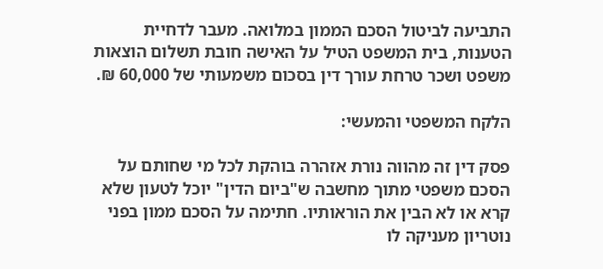התביעה לביטול הסכם הממון במלואה. מעבר לדחיית הטענות, בית המשפט הטיל על האישה חובת תשלום הוצאות משפט ושכר טרחת עורך דין בסכום משמעותי של 60,000 ₪.

הלקח המשפטי והמעשי:

פסק דין זה מהווה נורת אזהרה בוהקת לכל מי שחותם על הסכם משפטי מתוך מחשבה ש"ביום הדין" יוכל לטעון שלא קרא או לא הבין את הוראותיו. חתימה על הסכם ממון בפני נוטריון מעניקה לו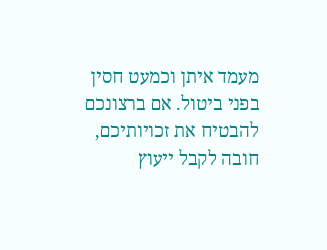מעמד איתן וכמעט חסין בפני ביטול. אם ברצונכם להבטיח את זכויותיכם, חובה לקבל ייעוץ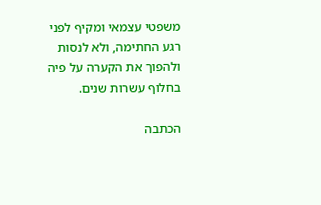משפטי עצמאי ומקיף לפני רגע החתימה, ולא לנסות ולהפוך את הקערה על פיה בחלוף עשרות שנים.

הכתבה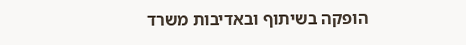הופקה בשיתוף ובאדיבות משרד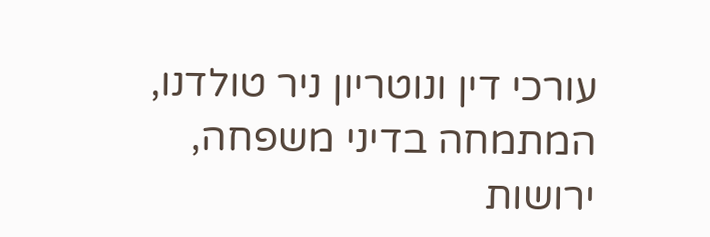עורכי דין ונוטריון ניר טולדנו, המתמחה בדיני משפחה, ירושות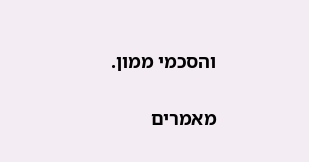והסכמי ממון.

מאמרים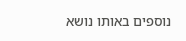נוספים באותו נושא